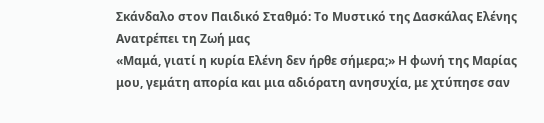Σκάνδαλο στον Παιδικό Σταθμό: Το Μυστικό της Δασκάλας Ελένης Ανατρέπει τη Ζωή μας
«Μαμά, γιατί η κυρία Ελένη δεν ήρθε σήμερα;» Η φωνή της Μαρίας μου, γεμάτη απορία και μια αδιόρατη ανησυχία, με χτύπησε σαν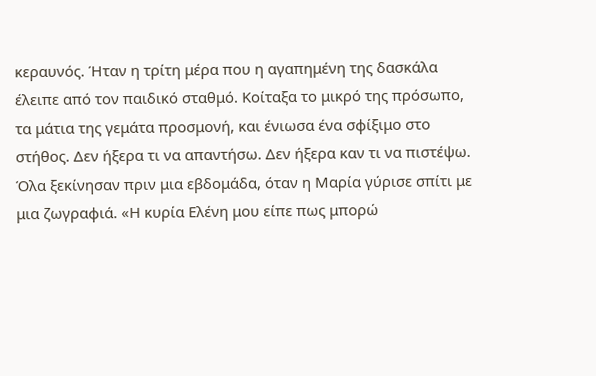κεραυνός. Ήταν η τρίτη μέρα που η αγαπημένη της δασκάλα έλειπε από τον παιδικό σταθμό. Κοίταξα το μικρό της πρόσωπο, τα μάτια της γεμάτα προσμονή, και ένιωσα ένα σφίξιμο στο στήθος. Δεν ήξερα τι να απαντήσω. Δεν ήξερα καν τι να πιστέψω.
Όλα ξεκίνησαν πριν μια εβδομάδα, όταν η Μαρία γύρισε σπίτι με μια ζωγραφιά. «Η κυρία Ελένη μου είπε πως μπορώ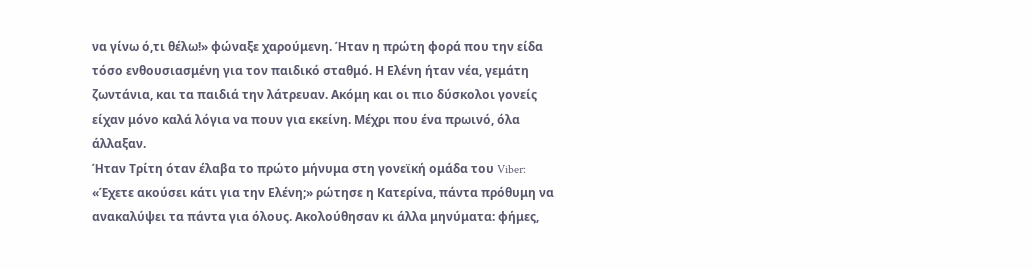να γίνω ό,τι θέλω!» φώναξε χαρούμενη. Ήταν η πρώτη φορά που την είδα τόσο ενθουσιασμένη για τον παιδικό σταθμό. Η Ελένη ήταν νέα, γεμάτη ζωντάνια, και τα παιδιά την λάτρευαν. Ακόμη και οι πιο δύσκολοι γονείς είχαν μόνο καλά λόγια να πουν για εκείνη. Μέχρι που ένα πρωινό, όλα άλλαξαν.
Ήταν Τρίτη όταν έλαβα το πρώτο μήνυμα στη γονεϊκή ομάδα του Viber: «Έχετε ακούσει κάτι για την Ελένη;» ρώτησε η Κατερίνα, πάντα πρόθυμη να ανακαλύψει τα πάντα για όλους. Ακολούθησαν κι άλλα μηνύματα: φήμες,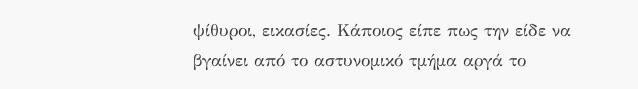ψίθυροι, εικασίες. Κάποιος είπε πως την είδε να βγαίνει από το αστυνομικό τμήμα αργά το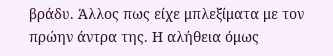βράδυ. Άλλος πως είχε μπλεξίματα με τον πρώην άντρα της. Η αλήθεια όμως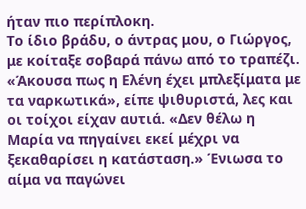ήταν πιο περίπλοκη.
Το ίδιο βράδυ, ο άντρας μου, ο Γιώργος, με κοίταξε σοβαρά πάνω από το τραπέζι. «Άκουσα πως η Ελένη έχει μπλεξίματα με τα ναρκωτικά», είπε ψιθυριστά, λες και οι τοίχοι είχαν αυτιά. «Δεν θέλω η Μαρία να πηγαίνει εκεί μέχρι να ξεκαθαρίσει η κατάσταση.» Ένιωσα το αίμα να παγώνει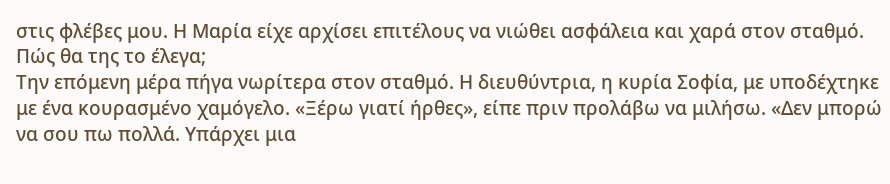στις φλέβες μου. Η Μαρία είχε αρχίσει επιτέλους να νιώθει ασφάλεια και χαρά στον σταθμό. Πώς θα της το έλεγα;
Την επόμενη μέρα πήγα νωρίτερα στον σταθμό. Η διευθύντρια, η κυρία Σοφία, με υποδέχτηκε με ένα κουρασμένο χαμόγελο. «Ξέρω γιατί ήρθες», είπε πριν προλάβω να μιλήσω. «Δεν μπορώ να σου πω πολλά. Υπάρχει μια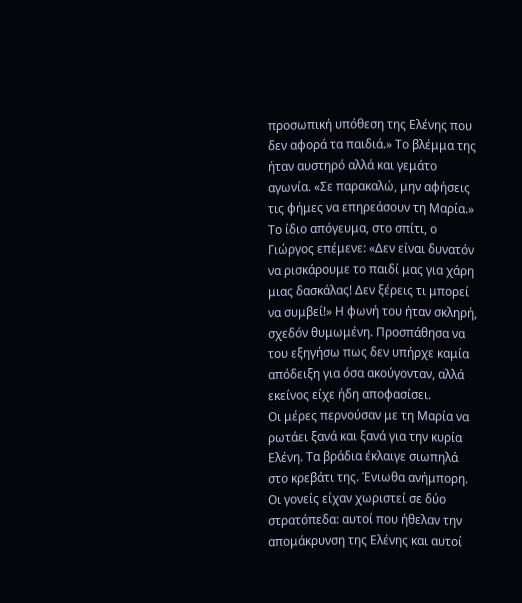προσωπική υπόθεση της Ελένης που δεν αφορά τα παιδιά.» Το βλέμμα της ήταν αυστηρό αλλά και γεμάτο αγωνία. «Σε παρακαλώ, μην αφήσεις τις φήμες να επηρεάσουν τη Μαρία.»
Το ίδιο απόγευμα, στο σπίτι, ο Γιώργος επέμενε: «Δεν είναι δυνατόν να ρισκάρουμε το παιδί μας για χάρη μιας δασκάλας! Δεν ξέρεις τι μπορεί να συμβεί!» Η φωνή του ήταν σκληρή, σχεδόν θυμωμένη. Προσπάθησα να του εξηγήσω πως δεν υπήρχε καμία απόδειξη για όσα ακούγονταν, αλλά εκείνος είχε ήδη αποφασίσει.
Οι μέρες περνούσαν με τη Μαρία να ρωτάει ξανά και ξανά για την κυρία Ελένη. Τα βράδια έκλαιγε σιωπηλά στο κρεβάτι της. Ένιωθα ανήμπορη. Οι γονείς είχαν χωριστεί σε δύο στρατόπεδα: αυτοί που ήθελαν την απομάκρυνση της Ελένης και αυτοί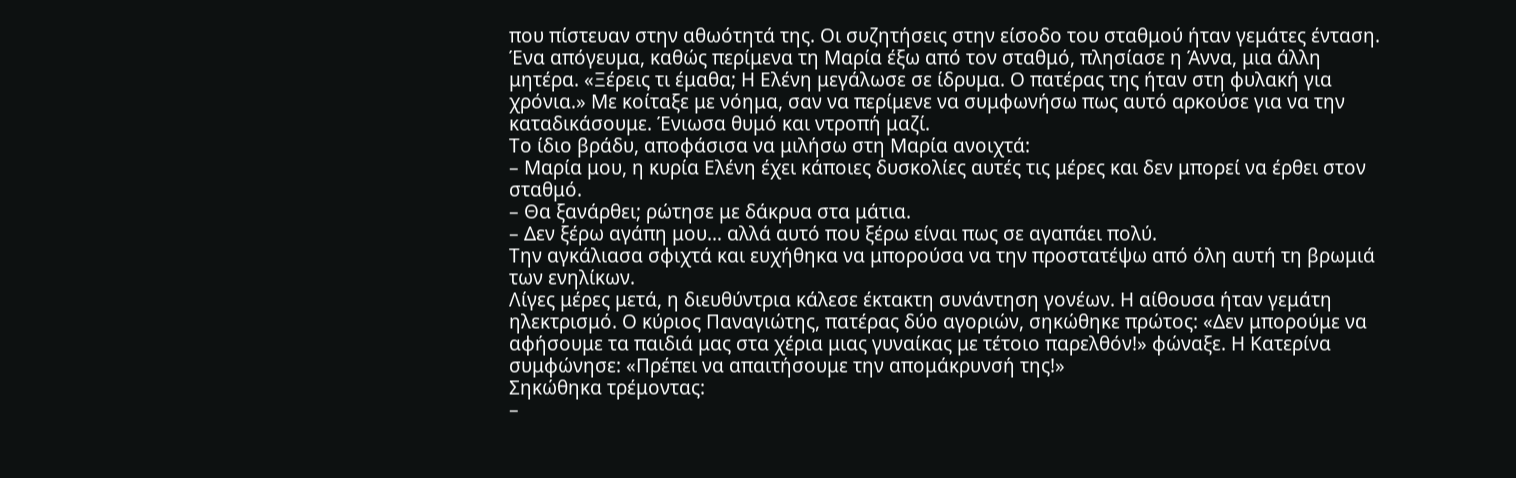που πίστευαν στην αθωότητά της. Οι συζητήσεις στην είσοδο του σταθμού ήταν γεμάτες ένταση.
Ένα απόγευμα, καθώς περίμενα τη Μαρία έξω από τον σταθμό, πλησίασε η Άννα, μια άλλη μητέρα. «Ξέρεις τι έμαθα; Η Ελένη μεγάλωσε σε ίδρυμα. Ο πατέρας της ήταν στη φυλακή για χρόνια.» Με κοίταξε με νόημα, σαν να περίμενε να συμφωνήσω πως αυτό αρκούσε για να την καταδικάσουμε. Ένιωσα θυμό και ντροπή μαζί.
Το ίδιο βράδυ, αποφάσισα να μιλήσω στη Μαρία ανοιχτά:
– Μαρία μου, η κυρία Ελένη έχει κάποιες δυσκολίες αυτές τις μέρες και δεν μπορεί να έρθει στον σταθμό.
– Θα ξανάρθει; ρώτησε με δάκρυα στα μάτια.
– Δεν ξέρω αγάπη μου… αλλά αυτό που ξέρω είναι πως σε αγαπάει πολύ.
Την αγκάλιασα σφιχτά και ευχήθηκα να μπορούσα να την προστατέψω από όλη αυτή τη βρωμιά των ενηλίκων.
Λίγες μέρες μετά, η διευθύντρια κάλεσε έκτακτη συνάντηση γονέων. Η αίθουσα ήταν γεμάτη ηλεκτρισμό. Ο κύριος Παναγιώτης, πατέρας δύο αγοριών, σηκώθηκε πρώτος: «Δεν μπορούμε να αφήσουμε τα παιδιά μας στα χέρια μιας γυναίκας με τέτοιο παρελθόν!» φώναξε. Η Κατερίνα συμφώνησε: «Πρέπει να απαιτήσουμε την απομάκρυνσή της!»
Σηκώθηκα τρέμοντας:
–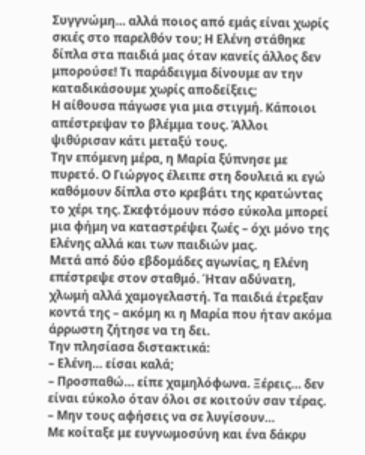Συγγνώμη… αλλά ποιος από εμάς είναι χωρίς σκιές στο παρελθόν του; Η Ελένη στάθηκε δίπλα στα παιδιά μας όταν κανείς άλλος δεν μπορούσε! Τι παράδειγμα δίνουμε αν την καταδικάσουμε χωρίς αποδείξεις;
Η αίθουσα πάγωσε για μια στιγμή. Κάποιοι απέστρεψαν το βλέμμα τους. Άλλοι ψιθύρισαν κάτι μεταξύ τους.
Την επόμενη μέρα, η Μαρία ξύπνησε με πυρετό. Ο Γιώργος έλειπε στη δουλειά κι εγώ καθόμουν δίπλα στο κρεβάτι της κρατώντας το χέρι της. Σκεφτόμουν πόσο εύκολα μπορεί μια φήμη να καταστρέψει ζωές – όχι μόνο της Ελένης αλλά και των παιδιών μας.
Μετά από δύο εβδομάδες αγωνίας, η Ελένη επέστρεψε στον σταθμό. Ήταν αδύνατη, χλωμή αλλά χαμογελαστή. Τα παιδιά έτρεξαν κοντά της – ακόμη κι η Μαρία που ήταν ακόμα άρρωστη ζήτησε να τη δει.
Την πλησίασα διστακτικά:
– Ελένη… είσαι καλά;
– Προσπαθώ… είπε χαμηλόφωνα. Ξέρεις… δεν είναι εύκολο όταν όλοι σε κοιτούν σαν τέρας.
– Μην τους αφήσεις να σε λυγίσουν…
Με κοίταξε με ευγνωμοσύνη και ένα δάκρυ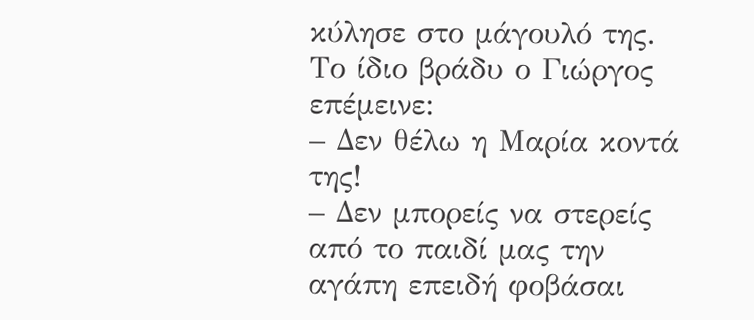κύλησε στο μάγουλό της.
Το ίδιο βράδυ ο Γιώργος επέμεινε:
– Δεν θέλω η Μαρία κοντά της!
– Δεν μπορείς να στερείς από το παιδί μας την αγάπη επειδή φοβάσαι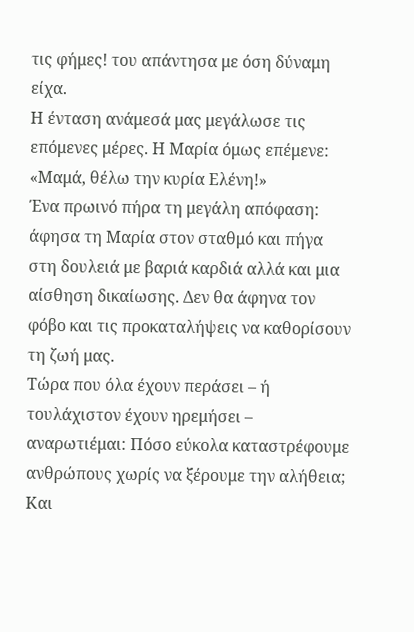τις φήμες! του απάντησα με όση δύναμη είχα.
Η ένταση ανάμεσά μας μεγάλωσε τις επόμενες μέρες. Η Μαρία όμως επέμενε: «Μαμά, θέλω την κυρία Ελένη!»
Ένα πρωινό πήρα τη μεγάλη απόφαση: άφησα τη Μαρία στον σταθμό και πήγα στη δουλειά με βαριά καρδιά αλλά και μια αίσθηση δικαίωσης. Δεν θα άφηνα τον φόβο και τις προκαταλήψεις να καθορίσουν τη ζωή μας.
Τώρα που όλα έχουν περάσει – ή τουλάχιστον έχουν ηρεμήσει – αναρωτιέμαι: Πόσο εύκολα καταστρέφουμε ανθρώπους χωρίς να ξέρουμε την αλήθεια; Και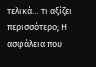τελικά… τι αξίζει περισσότερο; Η ασφάλεια που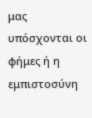μας υπόσχονται οι φήμες ή η εμπιστοσύνη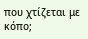που χτίζεται με κόπο;